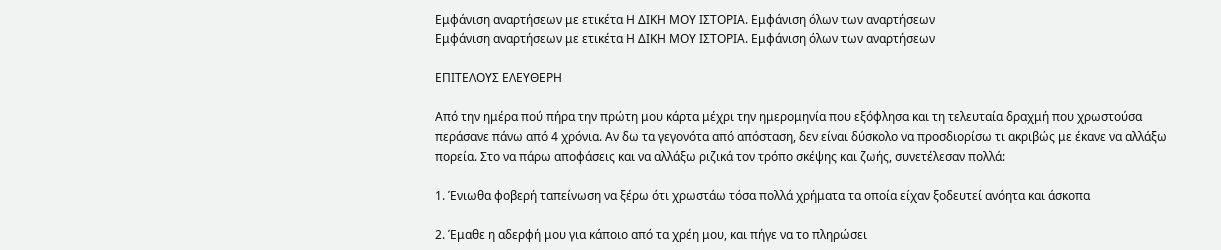Εμφάνιση αναρτήσεων με ετικέτα Η ΔΙΚΗ ΜΟΥ ΙΣΤΟΡΙΑ. Εμφάνιση όλων των αναρτήσεων
Εμφάνιση αναρτήσεων με ετικέτα Η ΔΙΚΗ ΜΟΥ ΙΣΤΟΡΙΑ. Εμφάνιση όλων των αναρτήσεων

ΕΠΙΤΕΛΟΥΣ ΕΛΕΥΘΕΡΗ

Από την ημέρα πού πήρα την πρώτη μου κάρτα μέχρι την ημερομηνία που εξόφλησα και τη τελευταία δραχμή που χρωστούσα περάσανε πάνω από 4 χρόνια. Αν δω τα γεγονότα από απόσταση, δεν είναι δύσκολο να προσδιορίσω τι ακριβώς με έκανε να αλλάξω πορεία. Στο να πάρω αποφάσεις και να αλλάξω ριζικά τον τρόπο σκέψης και ζωής, συνετέλεσαν πολλά:

1. Ένιωθα φοβερή ταπείνωση να ξέρω ότι χρωστάω τόσα πολλά χρήματα τα οποία είχαν ξοδευτεί ανόητα και άσκοπα

2. Έμαθε η αδερφή μου για κάποιο από τα χρέη μου, και πήγε να το πληρώσει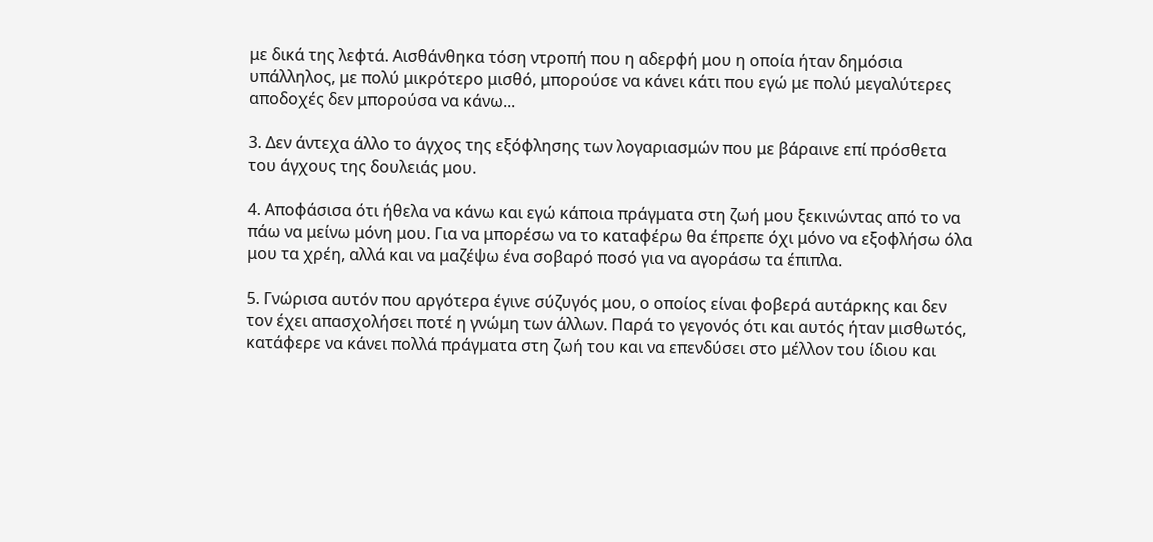με δικά της λεφτά. Αισθάνθηκα τόση ντροπή που η αδερφή μου η οποία ήταν δημόσια υπάλληλος, με πολύ μικρότερο μισθό, μπορούσε να κάνει κάτι που εγώ με πολύ μεγαλύτερες αποδοχές δεν μπορούσα να κάνω...

3. Δεν άντεχα άλλο το άγχος της εξόφλησης των λογαριασμών που με βάραινε επί πρόσθετα του άγχους της δουλειάς μου.

4. Αποφάσισα ότι ήθελα να κάνω και εγώ κάποια πράγματα στη ζωή μου ξεκινώντας από το να πάω να μείνω μόνη μου. Για να μπορέσω να το καταφέρω θα έπρεπε όχι μόνο να εξοφλήσω όλα μου τα χρέη, αλλά και να μαζέψω ένα σοβαρό ποσό για να αγοράσω τα έπιπλα.

5. Γνώρισα αυτόν που αργότερα έγινε σύζυγός μου, ο οποίος είναι φοβερά αυτάρκης και δεν τον έχει απασχολήσει ποτέ η γνώμη των άλλων. Παρά το γεγονός ότι και αυτός ήταν μισθωτός, κατάφερε να κάνει πολλά πράγματα στη ζωή του και να επενδύσει στο μέλλον του ίδιου και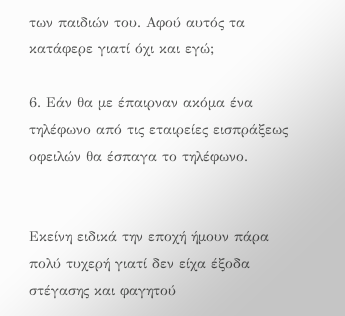των παιδιών του. Αφού αυτός τα κατάφερε γιατί όχι και εγώ;

6. Εάν θα με έπαιρναν ακόμα ένα τηλέφωνο από τις εταιρείες εισπράξεως οφειλών θα έσπαγα το τηλέφωνο.


Εκείνη ειδικά την εποχή ήμουν πάρα πολύ τυχερή γιατί δεν είχα έξοδα στέγασης και φαγητού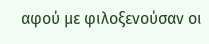αφού με φιλοξενούσαν οι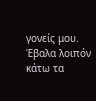γονείς μου.
Έβαλα λοιπόν κάτω τα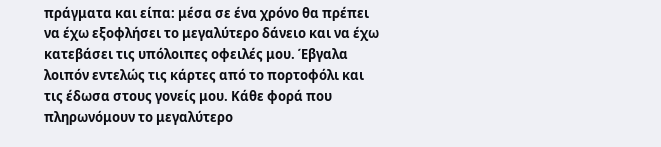πράγματα και είπα: μέσα σε ένα χρόνο θα πρέπει να έχω εξοφλήσει το μεγαλύτερο δάνειο και να έχω κατεβάσει τις υπόλοιπες οφειλές μου. Έβγαλα λοιπόν εντελώς τις κάρτες από το πορτοφόλι και τις έδωσα στους γονείς μου. Κάθε φορά που πληρωνόμουν το μεγαλύτερο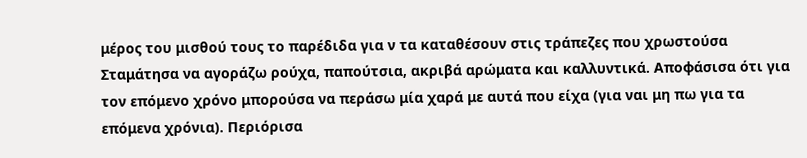μέρος του μισθού τους το παρέδιδα για ν τα καταθέσουν στις τράπεζες που χρωστούσα Σταμάτησα να αγοράζω ρούχα, παπούτσια, ακριβά αρώματα και καλλυντικά. Αποφάσισα ότι για τον επόμενο χρόνο μπορούσα να περάσω μία χαρά με αυτά που είχα (για ναι μη πω για τα επόμενα χρόνια). Περιόρισα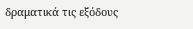δραματικά τις εξόδους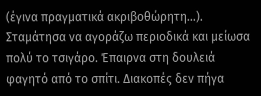(έγινα πραγματικά ακριβοθώρητη...). Σταμάτησα να αγοράζω περιοδικά και μείωσα πολύ το τσιγάρο. Έπαιρνα στη δουλειά φαγητό από το σπίτι. Διακοπές δεν πήγα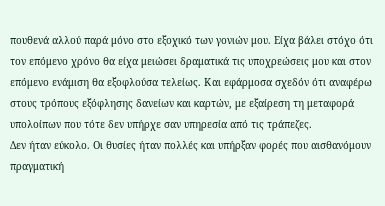πουθενά αλλού παρά μόνο στο εξοχικό των γονιών μου. Είχα βάλει στόχο ότι τον επόμενο χρόνο θα είχα μειώσει δραματικά τις υποχρεώσεις μου και στον επόμενο ενάμιση θα εξοφλούσα τελείως. Και εφάρμοσα σχεδόν ότι αναφέρω στους τρόπους εξόφλησης δανείων και καρτών, με εξαίρεση τη μεταφορά υπολοίπων που τότε δεν υπήρχε σαν υπηρεσία από τις τράπεζες.
Δεν ήταν εύκολο. Οι θυσίες ήταν πολλές και υπήρξαν φορές που αισθανόμουν πραγματική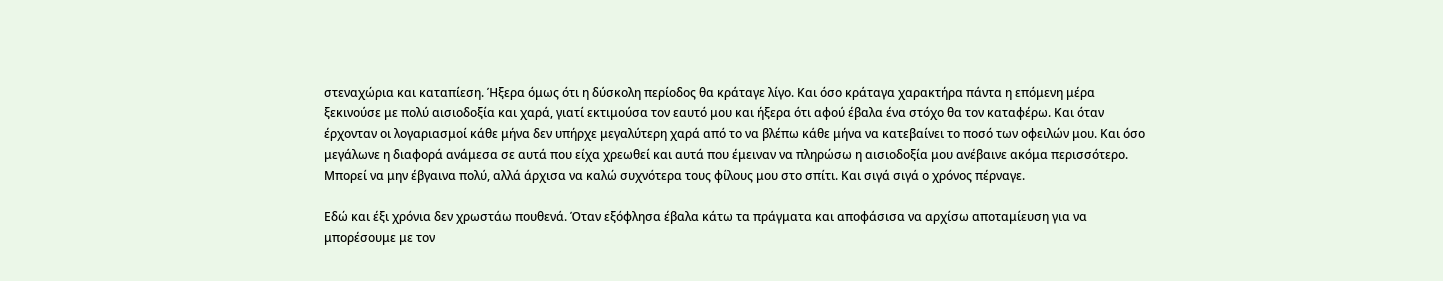στεναχώρια και καταπίεση. Ήξερα όμως ότι η δύσκολη περίοδος θα κράταγε λίγο. Και όσο κράταγα χαρακτήρα πάντα η επόμενη μέρα ξεκινούσε με πολύ αισιοδοξία και χαρά, γιατί εκτιμούσα τον εαυτό μου και ήξερα ότι αφού έβαλα ένα στόχο θα τον καταφέρω. Και όταν έρχονταν οι λογαριασμοί κάθε μήνα δεν υπήρχε μεγαλύτερη χαρά από το να βλέπω κάθε μήνα να κατεβαίνει το ποσό των οφειλών μου. Και όσο μεγάλωνε η διαφορά ανάμεσα σε αυτά που είχα χρεωθεί και αυτά που έμειναν να πληρώσω η αισιοδοξία μου ανέβαινε ακόμα περισσότερο.
Μπορεί να μην έβγαινα πολύ, αλλά άρχισα να καλώ συχνότερα τους φίλους μου στο σπίτι. Και σιγά σιγά ο χρόνος πέρναγε.

Εδώ και έξι χρόνια δεν χρωστάω πουθενά. Όταν εξόφλησα έβαλα κάτω τα πράγματα και αποφάσισα να αρχίσω αποταμίευση για να μπορέσουμε με τον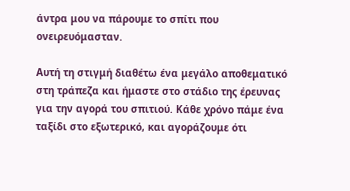άντρα μου να πάρουμε το σπίτι που ονειρευόμασταν.

Αυτή τη στιγμή διαθέτω ένα μεγάλο αποθεματικό στη τράπεζα και ήμαστε στο στάδιο της έρευνας για την αγορά του σπιτιού. Κάθε χρόνο πάμε ένα ταξίδι στο εξωτερικό, και αγοράζουμε ότι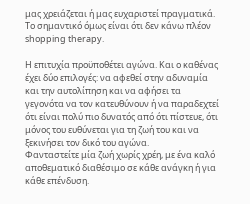μας χρειάζεται ή μας ευχαριστεί πραγματικά. Το σημαντικό όμως είναι ότι δεν κάνω πλέον shopping therapy.

Η επιτυχία προϋποθέτει αγώνα. Και ο καθένας έχει δύο επιλογές: να αφεθεί στην αδυναμία και την αυτολίπηση και να αφήσει τα γεγονότα να τον κατευθύνουν ή να παραδεχτεί ότι είναι πολύ πιο δυνατός από ότι πίστευε, ότι μόνος του ευθύνεται για τη ζωή του και να ξεκινήσει τον δικό του αγώνα.
Φανταστείτε μία ζωή χωρίς χρέη, με ένα καλό αποθεματικό διαθέσιμο σε κάθε ανάγκη ή για κάθε επένδυση.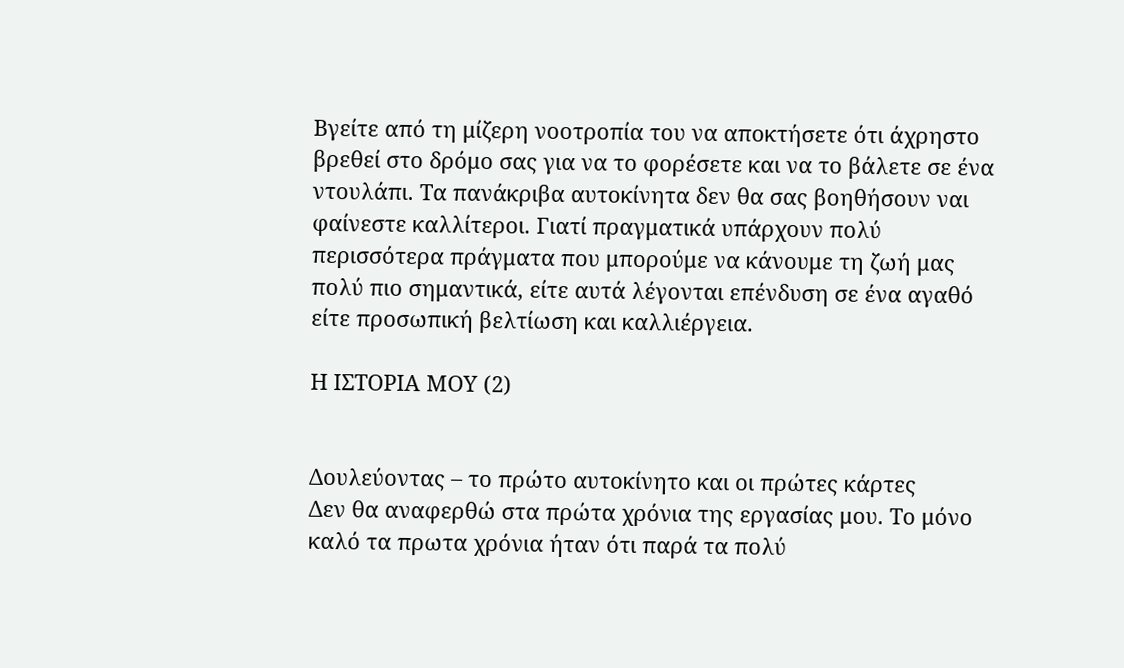Βγείτε από τη μίζερη νοοτροπία του να αποκτήσετε ότι άχρηστο βρεθεί στο δρόμο σας για να το φορέσετε και να το βάλετε σε ένα ντουλάπι. Τα πανάκριβα αυτοκίνητα δεν θα σας βοηθήσουν ναι φαίνεστε καλλίτεροι. Γιατί πραγματικά υπάρχουν πολύ περισσότερα πράγματα που μπορούμε να κάνουμε τη ζωή μας πολύ πιο σημαντικά, είτε αυτά λέγονται επένδυση σε ένα αγαθό είτε προσωπική βελτίωση και καλλιέργεια.

Η ΙΣΤΟΡΙΑ ΜΟΥ (2)


Δουλεύοντας – το πρώτο αυτοκίνητο και οι πρώτες κάρτες
Δεν θα αναφερθώ στα πρώτα χρόνια της εργασίας μου. Το μόνο καλό τα πρωτα χρόνια ήταν ότι παρά τα πολύ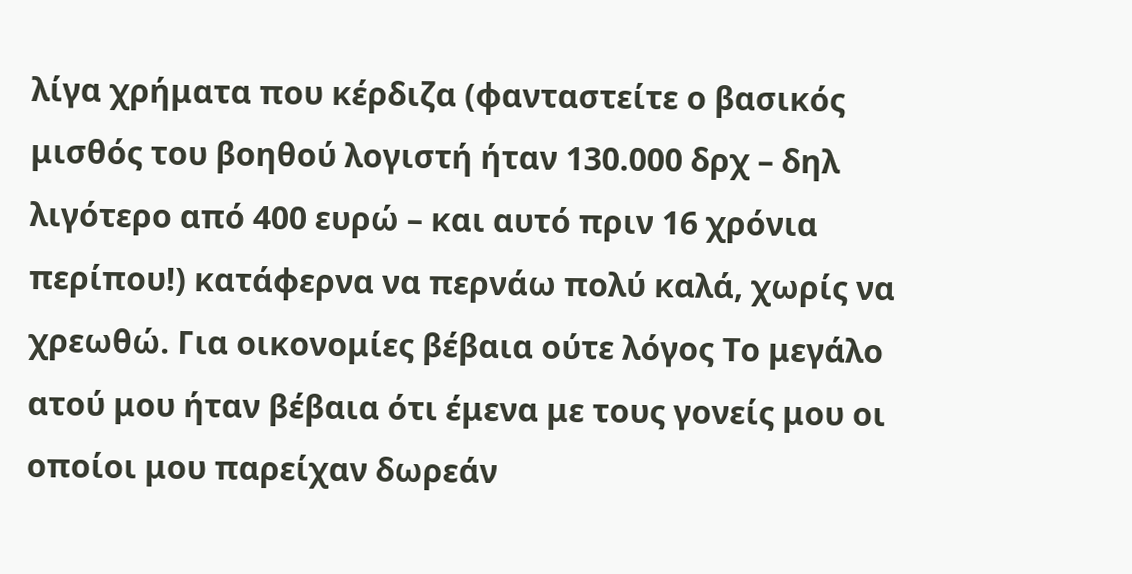λίγα χρήματα που κέρδιζα (φανταστείτε ο βασικός μισθός του βοηθού λογιστή ήταν 130.000 δρχ – δηλ λιγότερο από 400 ευρώ – και αυτό πριν 16 χρόνια περίπου!) κατάφερνα να περνάω πολύ καλά, χωρίς να χρεωθώ. Για οικονομίες βέβαια ούτε λόγος Το μεγάλο ατού μου ήταν βέβαια ότι έμενα με τους γονείς μου οι οποίοι μου παρείχαν δωρεάν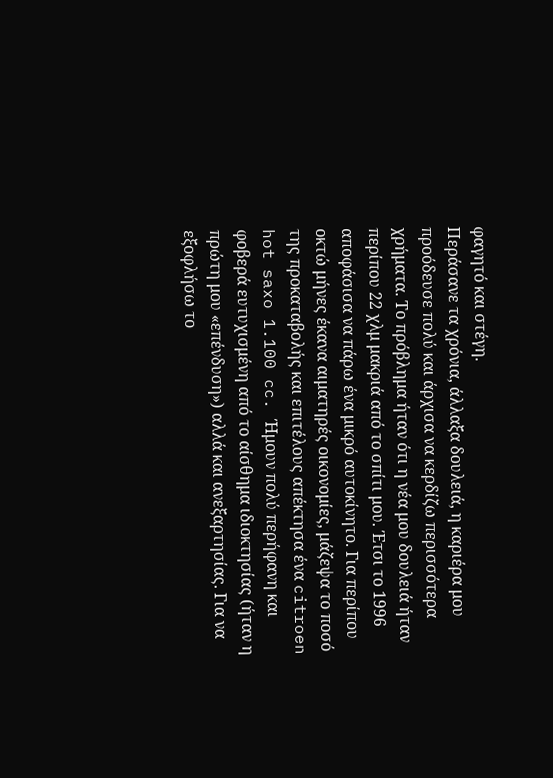φαγητό και στέγη.
Περάσανε τα χρόνια, άλλαξα δουλειά, η καριέρα μου προόδευσε πολύ και άρχισα να κερδίζω περισσότερα χρήματα. Το πρόβλημα ήταν ότι η νέα μου δουλειά ήταν περίπου 22 χλμ μακριά από το σπίτι μου. Έτσι το 1996 αποφάσισα να πάρω ένα μικρό αυτοκίνητο. Για περίπου οκτώ μήνες έκανα αιματηρές οικονομίες, μάζεψα το ποσό της προκαταβολής και επιτέλους απέκτησα ένα citroen hot saxo 1.100 cc. Ήμουν πολύ περήφανη και φοβερά ευτυχισμένη από το αίσθημα ιδιοκτησίας (ήταν η πρώτη μου «επένδυση») αλλά και ανεξαρτησίας. Για να εξοφλήσω το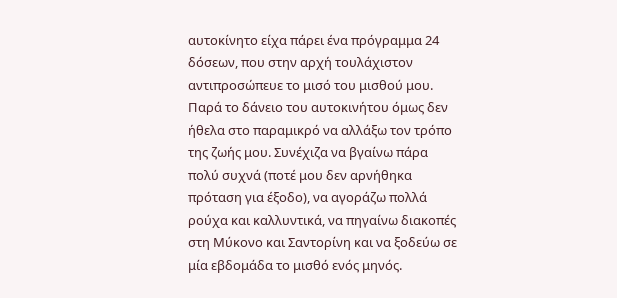αυτοκίνητο είχα πάρει ένα πρόγραμμα 24 δόσεων, που στην αρχή τουλάχιστον αντιπροσώπευε το μισό του μισθού μου.
Παρά το δάνειο του αυτοκινήτου όμως δεν ήθελα στο παραμικρό να αλλάξω τον τρόπο της ζωής μου. Συνέχιζα να βγαίνω πάρα πολύ συχνά (ποτέ μου δεν αρνήθηκα πρόταση για έξοδο), να αγοράζω πολλά ρούχα και καλλυντικά, να πηγαίνω διακοπές στη Μύκονο και Σαντορίνη και να ξοδεύω σε μία εβδομάδα το μισθό ενός μηνός.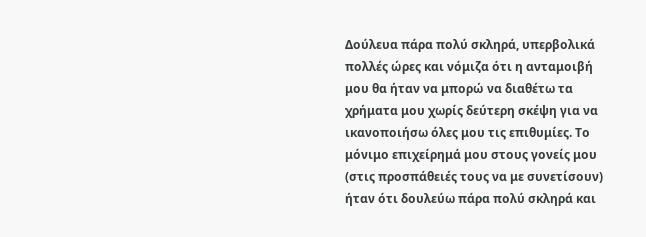Δούλευα πάρα πολύ σκληρά, υπερβολικά πολλές ώρες και νόμιζα ότι η ανταμοιβή μου θα ήταν να μπορώ να διαθέτω τα χρήματα μου χωρίς δεύτερη σκέψη για να ικανοποιήσω όλες μου τις επιθυμίες. Το μόνιμο επιχείρημά μου στους γονείς μου (στις προσπάθειές τους να με συνετίσουν) ήταν ότι δουλεύω πάρα πολύ σκληρά και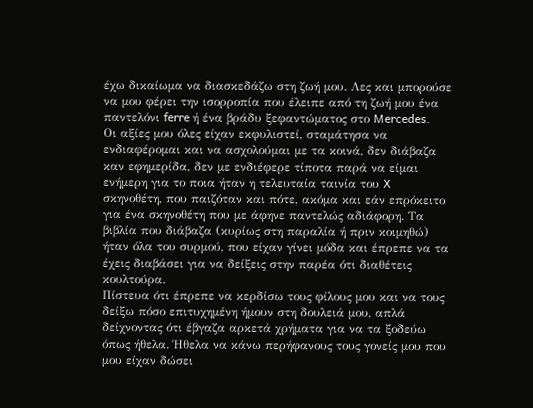έχω δικαίωμα να διασκεδάζω στη ζωή μου. Λες και μπορούσε να μου φέρει την ισορροπία που έλειπε από τη ζωή μου ένα παντελόνι ferre ή ένα βράδυ ξεφαντώματος στο Mercedes.
Οι αξίες μου όλες είχαν εκφυλιστεί, σταμάτησα να ενδιαφέρομαι και να ασχολούμαι με τα κοινά, δεν διάβαζα καν εφημερίδα, δεν με ενδιέφερε τίποτα παρά να είμαι ενήμερη για το ποια ήταν η τελευταία ταινία του X σκηνοθέτη, που παιζόταν και πότε, ακόμα και εάν επρόκειτο για ένα σκηνοθέτη που με άφηνε παντελώς αδιάφορη. Τα βιβλία που διάβαζα (κυρίως στη παραλία ή πριν κοιμηθώ) ήταν όλα του συρμού, που είχαν γίνει μόδα και έπρεπε να τα έχεις διαβάσει για να δείξεις στην παρέα ότι διαθέτεις κουλτούρα.
Πίστευα ότι έπρεπε να κερδίσω τους φίλους μου και να τους δείξω πόσο επιτυχημένη ήμουν στη δουλειά μου, απλά δείχνοντας ότι έβγαζα αρκετά χρήματα για να τα ξοδεύω όπως ήθελα. Ήθελα να κάνω περήφανους τους γονείς μου που μου είχαν δώσει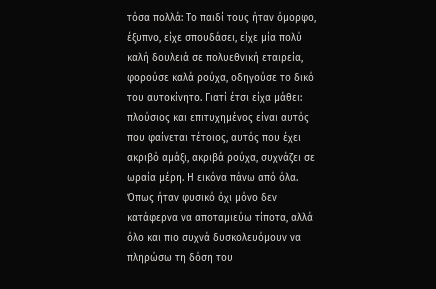τόσα πολλά: Το παιδί τους ήταν όμορφο, έξυπνο, είχε σπουδάσει, είχε μία πολύ καλή δουλειά σε πολυεθνική εταιρεία, φορούσε καλά ρούχα, οδηγούσε το δικό του αυτοκίνητο. Γιατί έτσι είχα μάθει: πλούσιος και επιτυχημένος είναι αυτός που φαίνεται τέτοιος, αυτός που έχει ακριβό αμάξι, ακριβά ρούχα, συχνάζει σε ωραία μέρη. Η εικόνα πάνω από όλα. Όπως ήταν φυσικό όχι μόνο δεν κατάφερνα να αποταμιεύω τίποτα, αλλά όλο και πιο συχνά δυσκολευόμουν να πληρώσω τη δόση του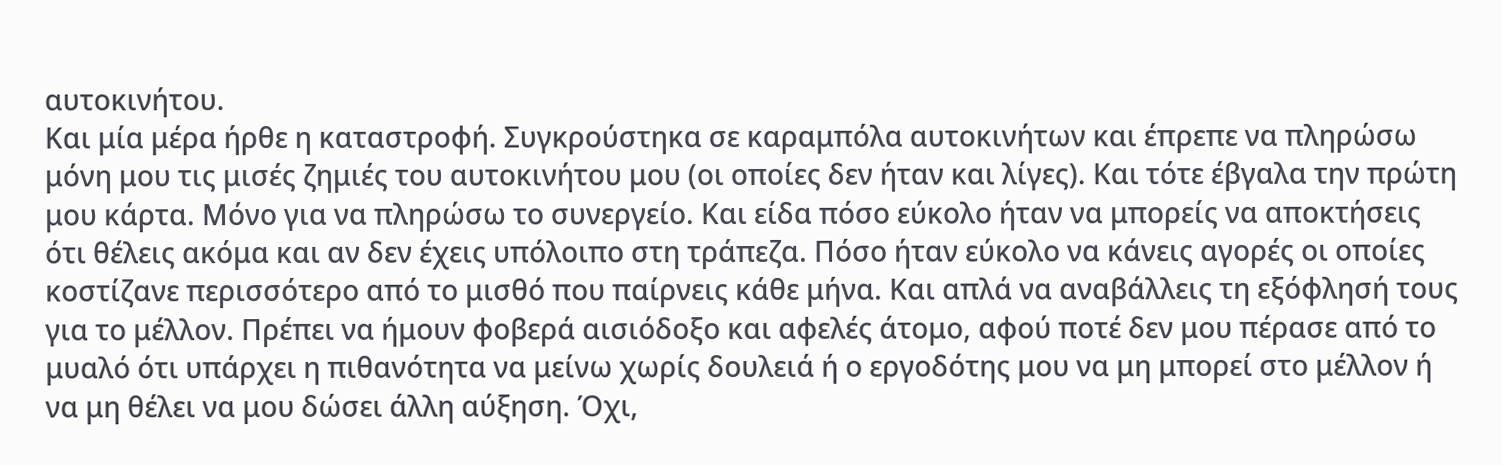αυτοκινήτου.
Και μία μέρα ήρθε η καταστροφή. Συγκρούστηκα σε καραμπόλα αυτοκινήτων και έπρεπε να πληρώσω μόνη μου τις μισές ζημιές του αυτοκινήτου μου (οι οποίες δεν ήταν και λίγες). Και τότε έβγαλα την πρώτη μου κάρτα. Μόνο για να πληρώσω το συνεργείο. Και είδα πόσο εύκολο ήταν να μπορείς να αποκτήσεις ότι θέλεις ακόμα και αν δεν έχεις υπόλοιπο στη τράπεζα. Πόσο ήταν εύκολο να κάνεις αγορές οι οποίες κοστίζανε περισσότερο από το μισθό που παίρνεις κάθε μήνα. Και απλά να αναβάλλεις τη εξόφλησή τους για το μέλλον. Πρέπει να ήμουν φοβερά αισιόδοξο και αφελές άτομο, αφού ποτέ δεν μου πέρασε από το μυαλό ότι υπάρχει η πιθανότητα να μείνω χωρίς δουλειά ή ο εργοδότης μου να μη μπορεί στο μέλλον ή να μη θέλει να μου δώσει άλλη αύξηση. Όχι,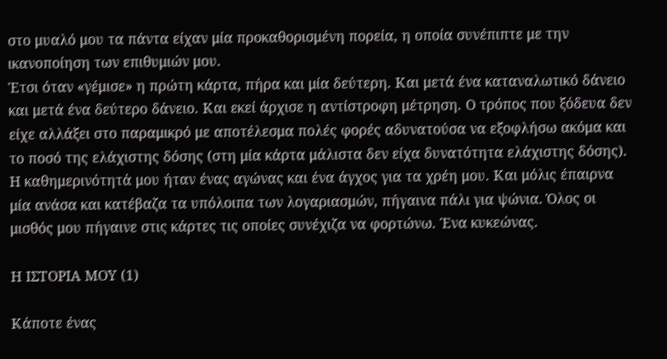στο μυαλό μου τα πάντα είχαν μία προκαθορισμένη πορεία, η οποία συνέπιπτε με την ικανοποίηση των επιθυμιών μου.
Έτσι όταν «γέμισε» η πρώτη κάρτα, πήρα και μία δεύτερη. Και μετά ένα καταναλωτικό δάνειο και μετά ένα δεύτερο δάνειο. Και εκεί άρχισε η αντίστροφη μέτρηση. Ο τρόπος που ξόδευα δεν είχε αλλάξει στο παραμικρό με αποτέλεσμα πολές φορές αδυνατούσα να εξοφλήσω ακόμα και το ποσό της ελάχιστης δόσης (στη μία κάρτα μάλιστα δεν είχα δυνατότητα ελάχιστης δόσης). Η καθημερινότητά μου ήταν ένας αγώνας και ένα άγχος για τα χρέη μου. Και μόλις έπαιρνα μία ανάσα και κατέβαζα τα υπόλοιπα των λογαριασμών, πήγαινα πάλι για ψώνια. Όλος οι μισθός μου πήγαινε στις κάρτες τις οποίες συνέχιζα να φορτώνω. Ένα κυκεώνας.

Η ΙΣΤΟΡΙΑ ΜΟΥ (1)

Κάποτε ένας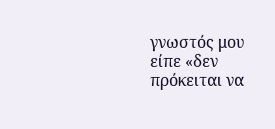γνωστός μου είπε «δεν πρόκειται να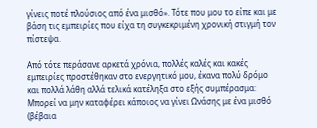γίνεις ποτέ πλούσιος από ένα μισθό». Τότε που μου το είπε και με βάση τις εμπειρίες που είχα τη συγκεκριμένη χρονική στιγμή τον πίστεψα.

Από τότε περάσανε αρκετά χρόνια, πολλές καλές και κακές εμπειρίες προστέθηκαν στο ενεργητικό μου, έκανα πολύ δρόμο και πολλά λάθη αλλά τελικά κατέληξα στο εξής συμπέρασμα:
Μπορεί να μην καταφέρει κάποιος να γίνει Ωνάσης με ένα μισθό (βέβαια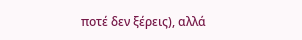ποτέ δεν ξέρεις), αλλά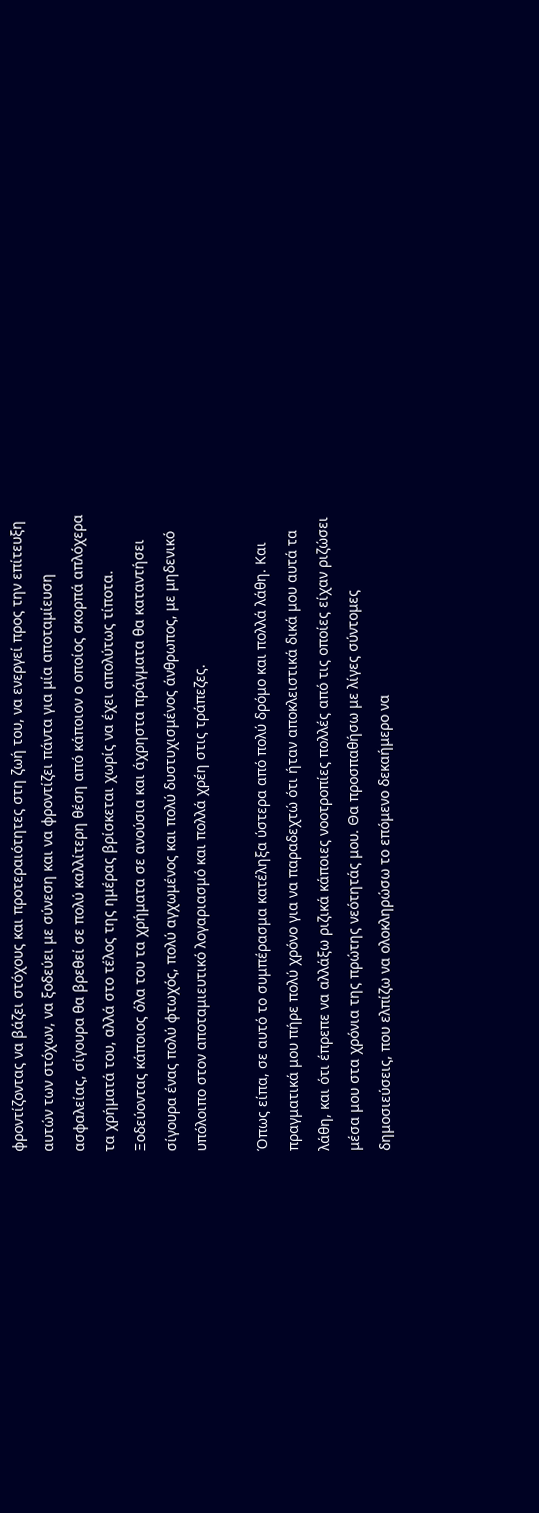φροντίζοντας να βάζει στόχους και προτεραιότητες στη ζωή του, να ενεργεί προς την επίτευξη αυτών των στόχων, να ξοδεύει με σύνεση και να φροντίζει πάντα για μία αποταμίευση ασφαλείας, σίγουρα θα βρεθεί σε πολύ καλλίτερη θέση από κάποιον ο οποίος σκορπά απλόχερα τα χρήματά του, αλλά στο τέλος της ημέρας βρίσκεται χωρίς να έχει απολύτως τίποτα. Ξοδεύοντας κάποιος όλα του τα χρήματα σε ανούσια και άχρηστα πράγματα θα καταντήσει σίγουρα ένας πολύ φτωχός, πολύ αγχωμένος και πολύ δυστυχισμένος άνθρωπος, με μηδενικό υπόλοιπο στον αποταμιευτικό λογαριασμό και πολλά χρέη στις τράπεζες.

Όπως είπα, σε αυτό το συμπέρασμα κατέληξα ύστερα από πολύ δρόμο και πολλά λάθη. Και πραγματικά μου πήρε πολύ χρόνο για να παραδεχτώ ότι ήταν αποκλειστικά δικά μου αυτά τα λάθη, και ότι έπρεπε να αλλάξω ριζικά κάποιες νοοτροπίες πολλές από τις οποίες είχαν ριζώσει μέσα μου στα χρόνια της πρώτης νεότητάς μου. Θα προσπαθήσω με λίγες σύντομες δημοσιεύσεις, που ελπίζω να ολοκληρώσω το επόμενο δεκαήμερο να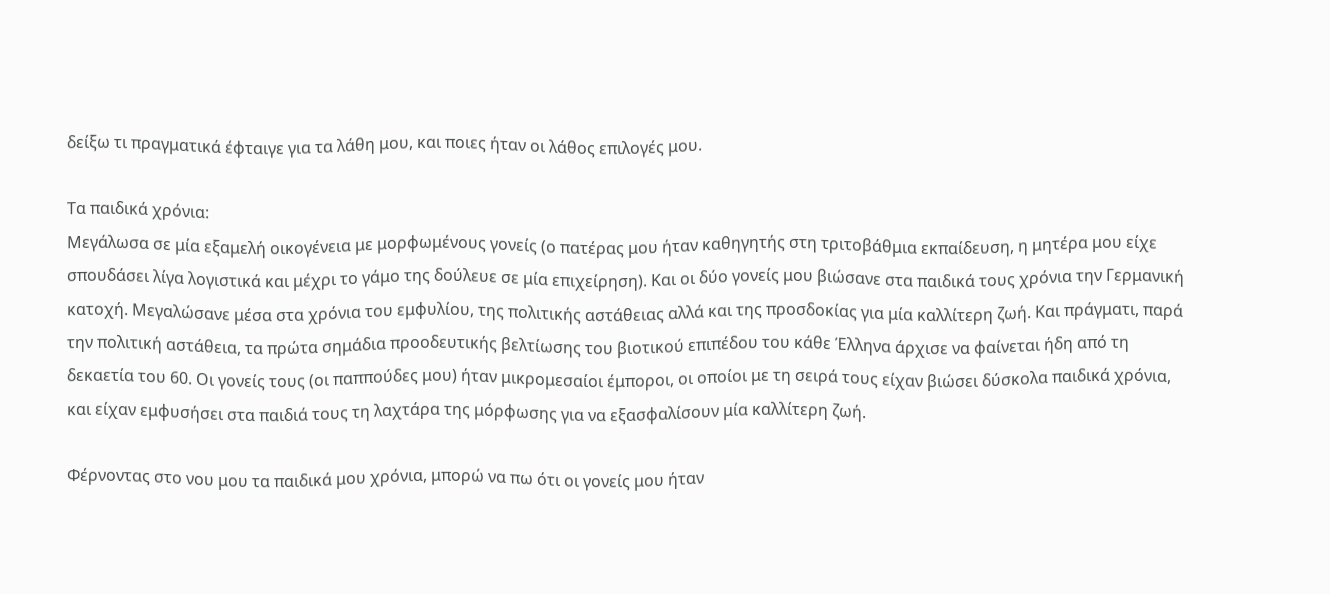δείξω τι πραγματικά έφταιγε για τα λάθη μου, και ποιες ήταν οι λάθος επιλογές μου.

Τα παιδικά χρόνια:
Μεγάλωσα σε μία εξαμελή οικογένεια με μορφωμένους γονείς (ο πατέρας μου ήταν καθηγητής στη τριτοβάθμια εκπαίδευση, η μητέρα μου είχε σπουδάσει λίγα λογιστικά και μέχρι το γάμο της δούλευε σε μία επιχείρηση). Και οι δύο γονείς μου βιώσανε στα παιδικά τους χρόνια την Γερμανική κατοχή. Μεγαλώσανε μέσα στα χρόνια του εμφυλίου, της πολιτικής αστάθειας αλλά και της προσδοκίας για μία καλλίτερη ζωή. Και πράγματι, παρά την πολιτική αστάθεια, τα πρώτα σημάδια προοδευτικής βελτίωσης του βιοτικού επιπέδου του κάθε Έλληνα άρχισε να φαίνεται ήδη από τη δεκαετία του 60. Οι γονείς τους (οι παππούδες μου) ήταν μικρομεσαίοι έμποροι, οι οποίοι με τη σειρά τους είχαν βιώσει δύσκολα παιδικά χρόνια, και είχαν εμφυσήσει στα παιδιά τους τη λαχτάρα της μόρφωσης για να εξασφαλίσουν μία καλλίτερη ζωή.

Φέρνοντας στο νου μου τα παιδικά μου χρόνια, μπορώ να πω ότι οι γονείς μου ήταν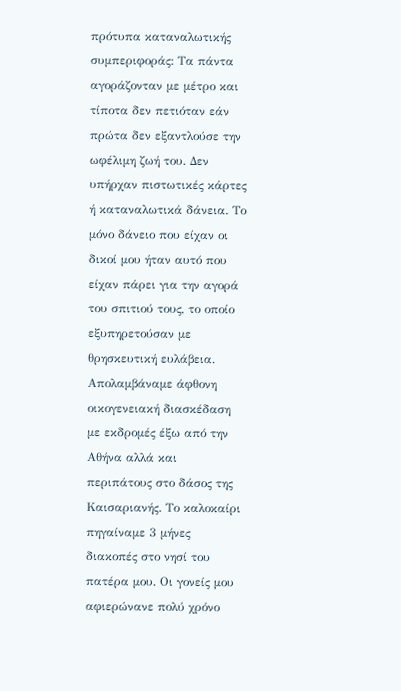πρότυπα καταναλωτικής συμπεριφοράς: Τα πάντα αγοράζονταν με μέτρο και τίποτα δεν πετιόταν εάν πρώτα δεν εξαντλούσε την ωφέλιμη ζωή του. Δεν υπήρχαν πιστωτικές κάρτες ή καταναλωτικά δάνεια. Το μόνο δάνειο που είχαν οι δικοί μου ήταν αυτό που είχαν πάρει για την αγορά του σπιτιού τους, το οποίο εξυπηρετούσαν με θρησκευτική ευλάβεια. Απολαμβάναμε άφθονη οικογενειακή διασκέδαση με εκδρομές έξω από την Αθήνα αλλά και περιπάτους στο δάσος της Καισαριανής. Το καλοκαίρι πηγαίναμε 3 μήνες διακοπές στο νησί του πατέρα μου. Οι γονείς μου αφιερώνανε πολύ χρόνο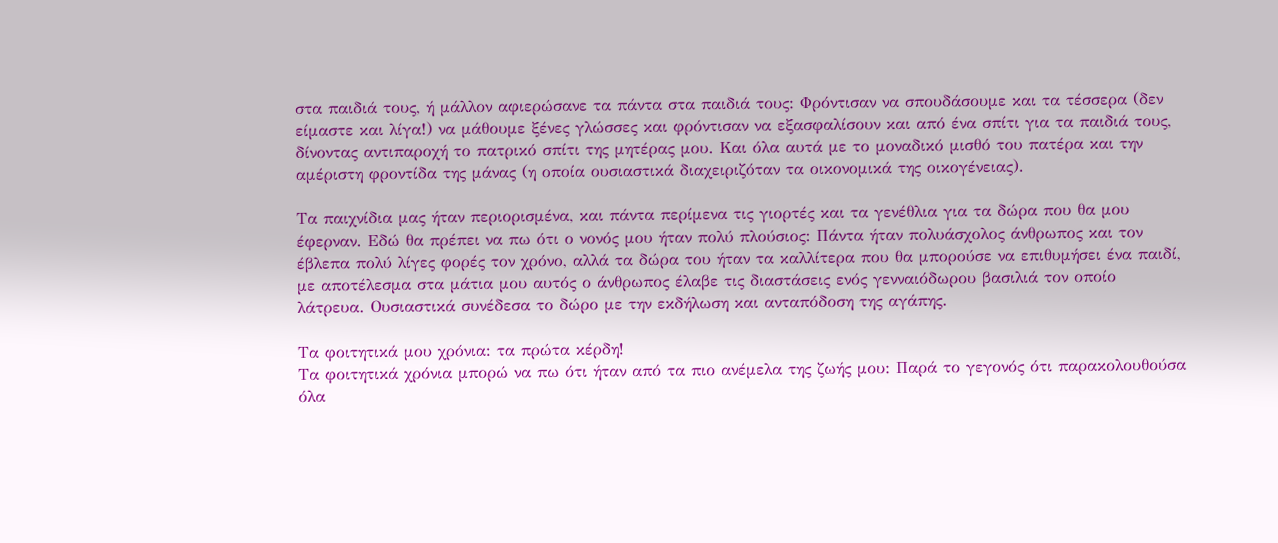στα παιδιά τους, ή μάλλον αφιερώσανε τα πάντα στα παιδιά τους: Φρόντισαν να σπουδάσουμε και τα τέσσερα (δεν είμαστε και λίγα!) να μάθουμε ξένες γλώσσες και φρόντισαν να εξασφαλίσουν και από ένα σπίτι για τα παιδιά τους, δίνοντας αντιπαροχή το πατρικό σπίτι της μητέρας μου. Και όλα αυτά με το μοναδικό μισθό του πατέρα και την αμέριστη φροντίδα της μάνας (η οποία ουσιαστικά διαχειριζόταν τα οικονομικά της οικογένειας).

Τα παιχνίδια μας ήταν περιορισμένα, και πάντα περίμενα τις γιορτές και τα γενέθλια για τα δώρα που θα μου έφερναν. Εδώ θα πρέπει να πω ότι ο νονός μου ήταν πολύ πλούσιος: Πάντα ήταν πολυάσχολος άνθρωπος και τον έβλεπα πολύ λίγες φορές τον χρόνο, αλλά τα δώρα του ήταν τα καλλίτερα που θα μπορούσε να επιθυμήσει ένα παιδί, με αποτέλεσμα στα μάτια μου αυτός ο άνθρωπος έλαβε τις διαστάσεις ενός γενναιόδωρου βασιλιά τον οποίο λάτρευα. Ουσιαστικά συνέδεσα το δώρο με την εκδήλωση και ανταπόδοση της αγάπης.

Τα φοιτητικά μου χρόνια: τα πρώτα κέρδη!
Τα φοιτητικά χρόνια μπορώ να πω ότι ήταν από τα πιο ανέμελα της ζωής μου: Παρά το γεγονός ότι παρακολουθούσα όλα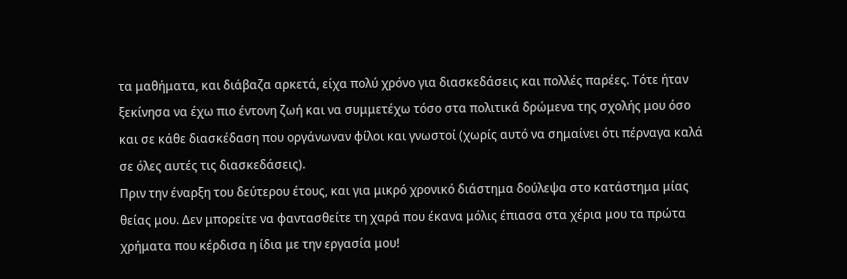τα μαθήματα, και διάβαζα αρκετά, είχα πολύ χρόνο για διασκεδάσεις και πολλές παρέες. Τότε ήταν ξεκίνησα να έχω πιο έντονη ζωή και να συμμετέχω τόσο στα πολιτικά δρώμενα της σχολής μου όσο και σε κάθε διασκέδαση που οργάνωναν φίλοι και γνωστοί (χωρίς αυτό να σημαίνει ότι πέρναγα καλά σε όλες αυτές τις διασκεδάσεις).
Πριν την έναρξη του δεύτερου έτους, και για μικρό χρονικό διάστημα δούλεψα στο κατάστημα μίας θείας μου. Δεν μπορείτε να φαντασθείτε τη χαρά που έκανα μόλις έπιασα στα χέρια μου τα πρώτα χρήματα που κέρδισα η ίδια με την εργασία μου!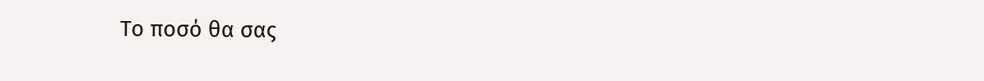Το ποσό θα σας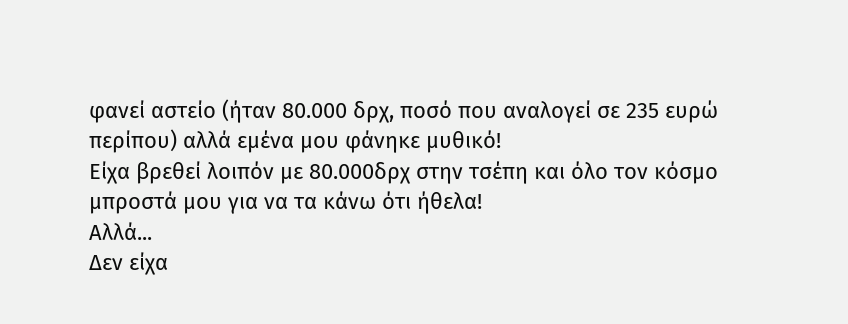φανεί αστείο (ήταν 80.000 δρχ, ποσό που αναλογεί σε 235 ευρώ περίπου) αλλά εμένα μου φάνηκε μυθικό!
Είχα βρεθεί λοιπόν με 80.000δρχ στην τσέπη και όλο τον κόσμο μπροστά μου για να τα κάνω ότι ήθελα!
Αλλά...
Δεν είχα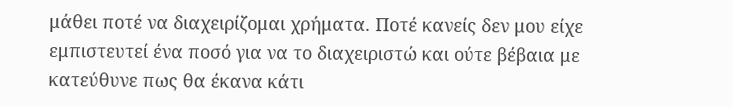μάθει ποτέ να διαχειρίζομαι χρήματα. Ποτέ κανείς δεν μου είχε εμπιστευτεί ένα ποσό για να το διαχειριστώ και ούτε βέβαια με κατεύθυνε πως θα έκανα κάτι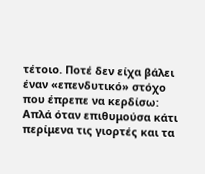τέτοιο. Ποτέ δεν είχα βάλει έναν «επενδυτικό» στόχο που έπρεπε να κερδίσω: Απλά όταν επιθυμούσα κάτι περίμενα τις γιορτές και τα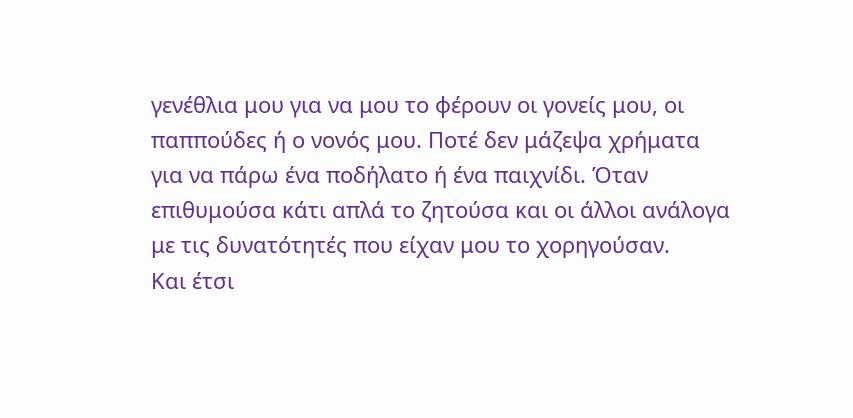γενέθλια μου για να μου το φέρουν οι γονείς μου, οι παππούδες ή ο νονός μου. Ποτέ δεν μάζεψα χρήματα για να πάρω ένα ποδήλατο ή ένα παιχνίδι. Όταν επιθυμούσα κάτι απλά το ζητούσα και οι άλλοι ανάλογα με τις δυνατότητές που είχαν μου το χορηγούσαν.
Και έτσι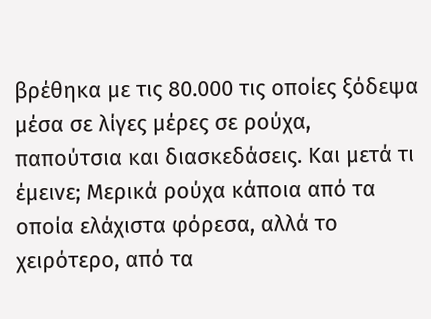βρέθηκα με τις 80.000 τις οποίες ξόδεψα μέσα σε λίγες μέρες σε ρούχα, παπούτσια και διασκεδάσεις. Και μετά τι έμεινε; Μερικά ρούχα κάποια από τα οποία ελάχιστα φόρεσα, αλλά το χειρότερο, από τα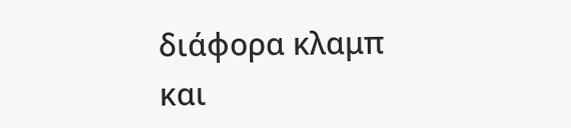διάφορα κλαμπ και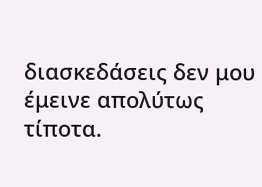διασκεδάσεις δεν μου έμεινε απολύτως τίποτα.